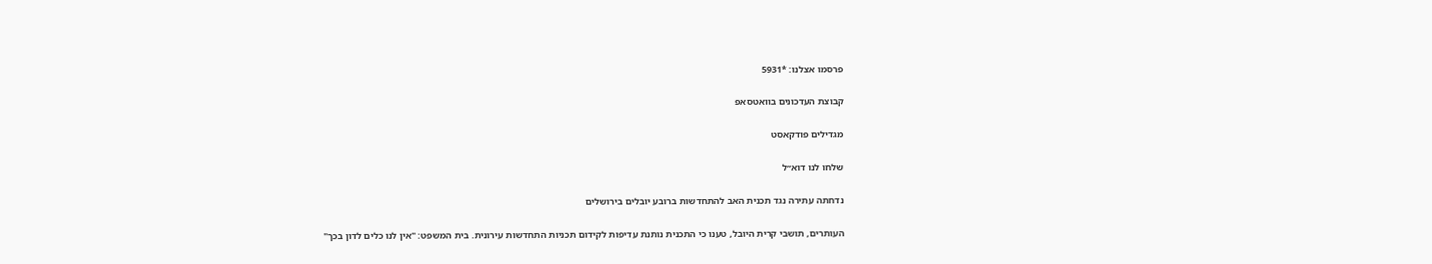פרסמו אצלנו: *5931

קבוצת העדכונים בוואטסאפ

מגדילים פודקאסט

שלחו לנו דוא״ל

נדחתה עתירה נגד תכנית האב להתחדשות ברובע יובלים בירושלים

העותרים, תושבי קרית היובל, טענו כי התכנית נותנת עדיפות לקידום תכניות התחדשות עירונית. בית המשפט: "אין לנו כלים לדון בכך"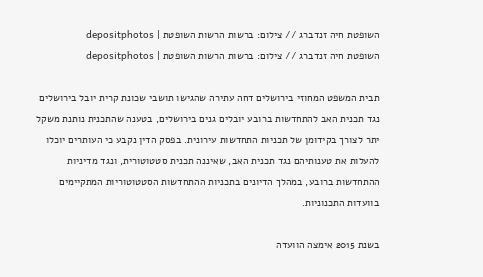השופטת חיה זנדברג // צילום: ברשות הרשות השופטת | depositphotos
השופטת חיה זנדברג // צילום: ברשות הרשות השופטת | depositphotos

תבית המשפט המחוזי בירושלים דחה עתירה שהגישו תושבי שכונת קרית יובל בירושלים נגד תכנית האב להתחדשות ברובע יובלים גנים בירושלים, בטענה שהתכנית נותנת משקל יתר לצורך בקידומן של תכניות התחדשות עירונית. בפסק הדין נקבע כי העותרים יוכלו להעלות את טענותיהם נגד תכנית האב, שאיננה תכנית סטטוטורית, ונגד מדיניות ההתחדשות ברובע, במהלך הדיונים בתכניות ההתחדשות הסטטוטוריות המתקיימים בוועדות התכנוניות.

בשנת 2015 אימצה הוועדה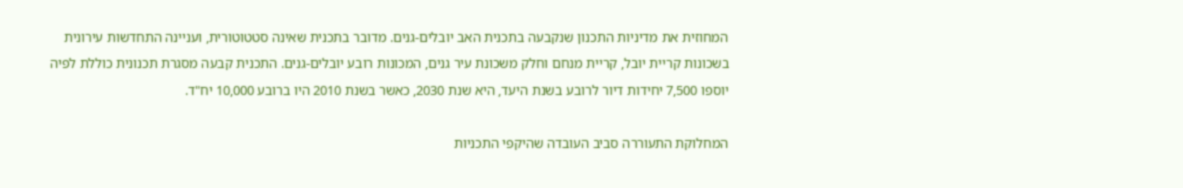המחוזית את מדיניות התכנון שנקבעה בתכנית האב יובלים-גנים. מדובר בתכנית שאינה סטטוטורית, ועניינה התחדשות עירונית בשכונות קריית יובל, קריית מנחם וחלק משכונת עיר גנים, המכונות רובע יובלים-גנים. התכנית קבעה מסגרת תכנונית כוללת לפיה יוספו 7,500 יחידות דיור לרובע בשנת היעד, היא שנת 2030, כאשר בשנת 2010 היו ברובע 10,000 יח"ד.

המחלוקת התעוררה סביב העובדה שהיקפי התכניות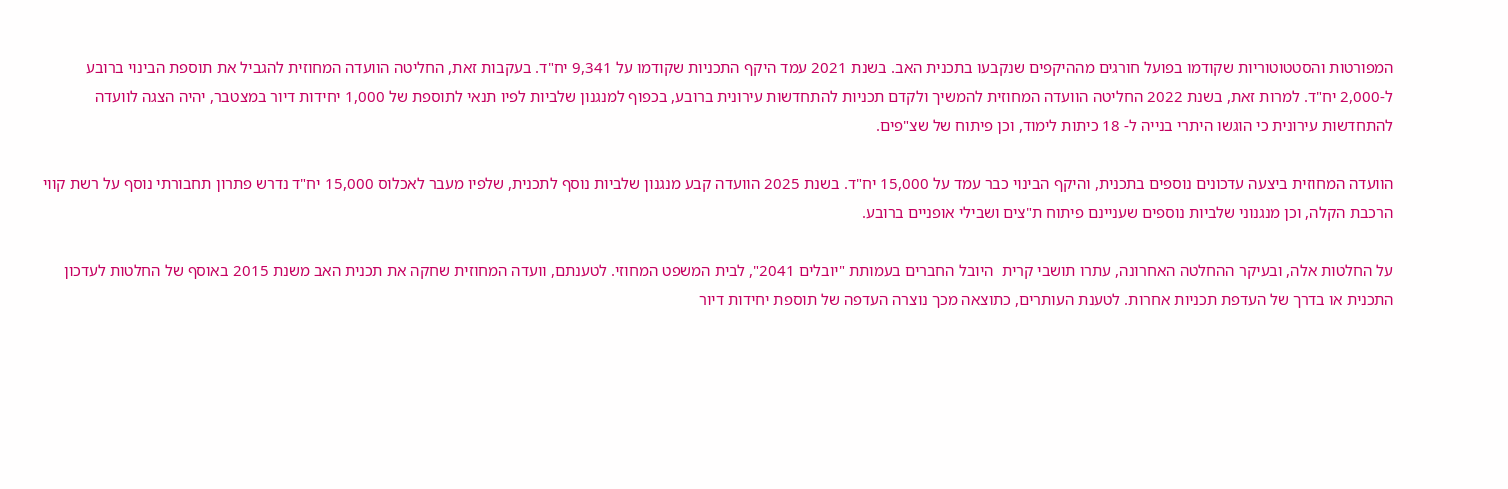המפורטות והסטטוטוריות שקודמו בפועל חורגים מההיקפים שנקבעו בתכנית האב. בשנת 2021 עמד היקף התכניות שקודמו על 9,341 יח"ד. בעקבות זאת, החליטה הוועדה המחוזית להגביל את תוספת הבינוי ברובע ל-2,000 יח"ד. למרות זאת, בשנת 2022 החליטה הוועדה המחוזית להמשיך ולקדם תכניות להתחדשות עירונית ברובע, בכפוף למנגנון שלביות לפיו תנאי לתוספת של 1,000 יחידות דיור במצטבר, יהיה הצגה לוועדה להתחדשות עירונית כי הוגשו היתרי בנייה ל- 18 כיתות לימוד, וכן פיתוח של שצ"פים.

הוועדה המחוזית ביצעה עדכונים נוספים בתכנית, והיקף הבינוי כבר עמד על 15,000 יח"ד. בשנת 2025 הוועדה קבע מנגנון שלביות נוסף לתכנית, שלפיו מעבר לאכלוס 15,000 יח"ד נדרש פתרון תחבורתי נוסף על רשת קווי הרכבת הקלה, וכן מנגנוני שלביות נוספים שעניינם פיתוח ת"צים ושבילי אופניים ברובע.

על החלטות אלה, ובעיקר ההחלטה האחרונה, עתרו תושבי קרית  היובל החברים בעמותת "יובלים 2041", לבית המשפט המחוזי. לטענתם, וועדה המחוזית שחקה את תכנית האב משנת 2015 באוסף של החלטות לעדכון התכנית או בדרך של העדפת תכניות אחרות. לטענת העותרים, כתוצאה מכך נוצרה העדפה של תוספת יחידות דיור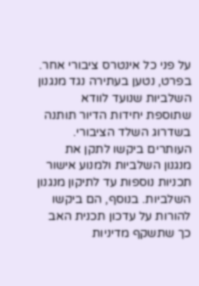על פני כל אינטרס ציבורי אחר. בפרט, נטען בעתירה נגד מנגנון השלביות שנועד לוודא שתוספת יחידות הדיור תותנה בשדרוג השלד הציבורי. העותרים ביקשו לתקן את מנגנון השלביות ולמנוע אישור תכניות נוספות עד לתיקון מנגנון השלביות. בנוסף, הם ביקשו להורות על עדכון תכנית האב כך שתשקף מדיניות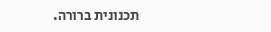תכנונית ברורה.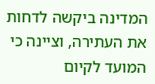המדינה ביקשה לדחות את העתירה, וציינה כי המועד לקיום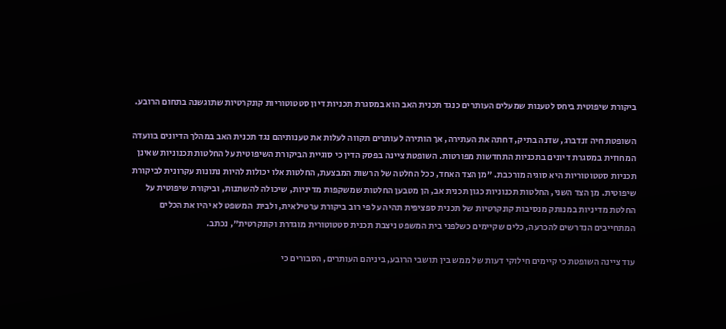ביקורת שיפוטית ביחס לטענות שמעלים העותרים כנגד תכנית האב הוא במסגרת תכניות דיון סטטוטוריות קונקרטיות שתוגשנה בתחום הרובע.

השופטת חיה זנדברג, שדנה בתיק, דחתה את העתירה, אך הותירה לעותרים תקווה לעלות את טענותיהם נגד תכנית האב במהלך הדיונים בוועדה המחוזית במסגרת דיונים בתכניות התחדשות מפורטות. השופטת ציינה בפסק הדין כי סוגיית הביקורת השיפוטית על החלטות תכנוניות שאינן תכניות סטטוטוריות היא סוגיה מורכבת. "מן הצד האחד, ככל החלטה של הרשות המבצעת, החלטות אלו יכולות להיות נתונות עקרונית לביקורת שיפוטית. מן הצד השני, החלטות תכנוניות כגון תכנית אב, הן מטבען החלטות שמשקפות מדיניות, שיכולה להשתנות, וביקורת שיפוטית על החלטת מדיניות במנותק מנסיבות קונקרטיות של תכנית ספציפית תהיה על פי רוב ביקורת ערטילאית, ולבית  המשפט לא יהיו את הכלים המתחייבים הנדרשים להכרעה, כלים שקיימים כשלפני בית המשפט ניצבת תכנית סטטוטורית מוגדרת וקונקרטית", נכתב.

עוד ציינה השופטת כי קיימים חילוקי דעות של ממש בין תושבי הרובע, ביניהם העותרים, הסבורים כי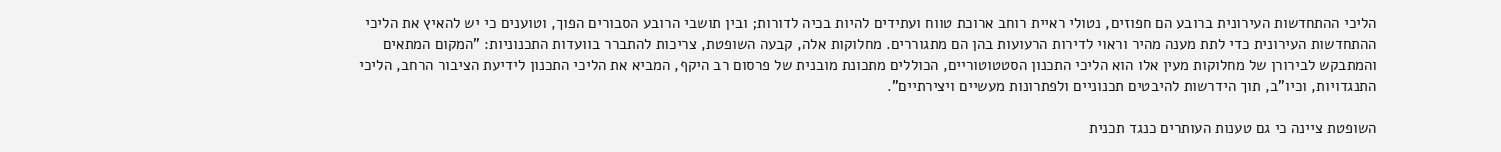הליכי ההתחדשות העירונית ברובע הם חפוזים, נטולי ראיית רוחב ארוכת טווח ועתידים להיות בכיה לדורות; ובין תושבי הרובע הסבורים הפוך, וטוענים כי יש להאיץ את הליכי ההתחדשות העירונית כדי לתת מענה מהיר וראוי לדירות הרעועות בהן הם מתגוררים. מחלוקות אלה, קבעה השופטת, צריכות להתברר בוועדות התכנוניות: "המקום המתאים והמתבקש לבירורן של מחלוקות מעין אלו הוא הליכי התכנון הסטטוטוריים, הכוללים מתכונת מובנית של פרסום רב היקף, המביא את הליכי התכנון לידיעת הציבור הרחב, הליכי התנגדויות, וכיו"ב, תוך הידרשות להיבטים תכנוניים ולפתרונות מעשיים ויצירתיים".

השופטת ציינה כי גם טענות העותרים כנגד תכנית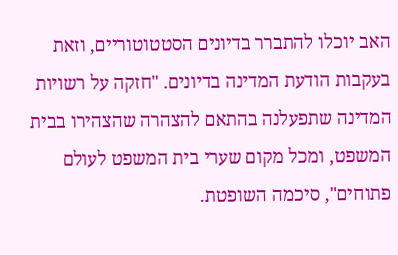האב יוכלו להתברר בדיונים הסטטוטוריים, וזאת בעקבות הודעת המדינה בדיונים. "חזקה על רשויות המדינה שתפעלנה בהתאם להצהרה שהצהירו בבית המשפט, ומכל מקום שערי בית המשפט לעולם פתוחים", סיכמה השופטת.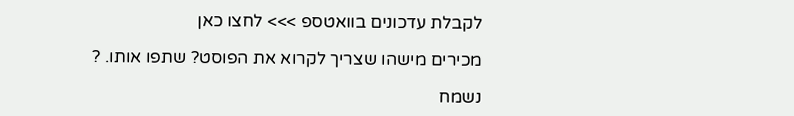לקבלת עדכונים בוואטספ >>> לחצו כאן

מכירים מישהו שצריך לקרוא את הפוסט? שתפו אותו. ?

נשמח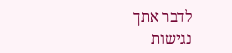לדבר אתך
נגישות